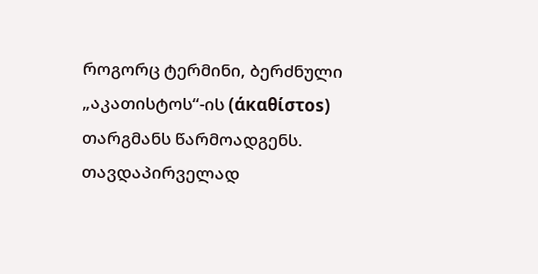როგორც ტერმინი, ბერძნული „აკათისტოს“-ის (άκαθίστοs) თარგმანს წარმოადგენს. თავდაპირველად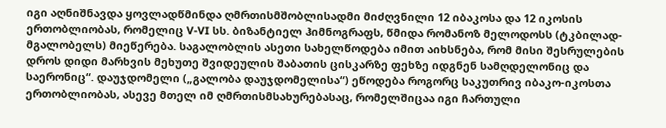იგი აღნიშნავდა ყოვლადწმინდა ღმრთისმშობლისადმი მიძღვნილი 12 იბაკოსა და 12 იკოსის ერთობლიობას, რომელიც V-VI სს. ბიზანტიელ ჰიმნოგრაფს, წმიდა რომანოზ მელოდოსს (ტკბილად-მგალობელს) მიეწერება. საგალობლის ასეთი სახელწოდება იმით აიხსნება, რომ მისი შესრულების დროს დიდი მარხვის მეხუთე შვიდეულის შაბათის ცისკარზე ფეხზე იდგნენ სამღდელონიც და საერონიც“. დაუჯდომელი („გალობა დაუჯდომელისა“) ეწოდება როგორც საკუთრივ იბაკო-იკოსთა ერთობლიობას, ასევე მთელ იმ ღმრთისმსახურებასაც, რომელშიცაა იგი ჩართული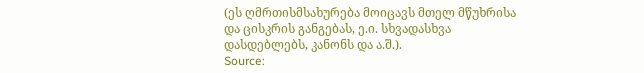(ეს ღმრთისმსახურება მოიცავს მთელ მწუხრისა და ცისკრის განგებას, ე.ი. სხვადასხვა დასდებლებს, კანონს და ა.შ.).
Source: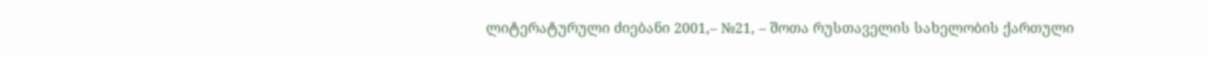ლიტერატურული ძიებანი 2001,– №21, – შოთა რუსთაველის სახელობის ქართული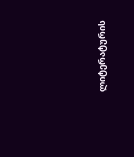ლიტერატურის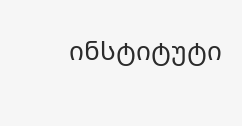ინსტიტუტი